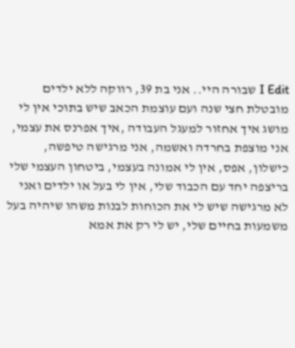I Edit שבורה היי.. אני בת 39, רווקה ללא ילדים מובטלת חצי שנה ועם עוצמת הכאב שיש בתוכי אין לי מושג איך אחזור למעגל העבודה ,איך אפרנס את עצמי, אני מוצפת בחרדה ואשמה, אני מרגישה טיפשה, כישלון, אפס, אין לי אמונה בעצמי, ביטחון העצמי שלי בריצפה יחד עם הכבוד שלי, אין לי בעל או ילדים ואני לא מרגישה שיש לי את הכוחות לבנות משהו שיהיה בעל משמעות בחיים שלי, יש לי רק את אמא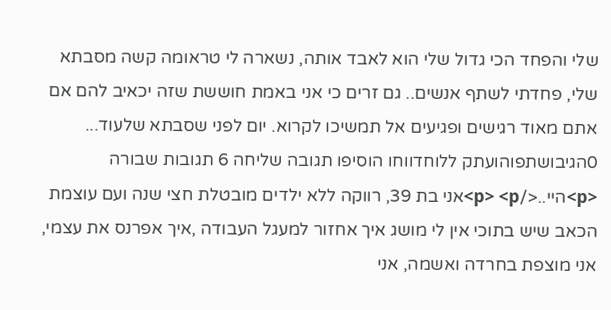שלי והפחד הכי גדול שלי הוא לאבד אותה, נשארה לי טראומה קשה מסבתא שלי, פחדתי לשתף אנשים.. גם זרים כי אני באמת חוששת שזה יכאיב להם אם אתם מאוד רגישים ופגיעים אל תמשיכו לקרוא. יום לפני שסבתא שלעוד... 0הגיבושתפוהועתק ללוחדווחו הוסיפו תגובה שליחה 6 תגובות שבורה <p>היי..</p> <p>אני בת 39, רווקה ללא ילדים מובטלת חצי שנה ועם עוצמת הכאב שיש בתוכי אין לי מושג איך אחזור למעגל העבודה ,איך אפרנס את עצמי, אני מוצפת בחרדה ואשמה, אני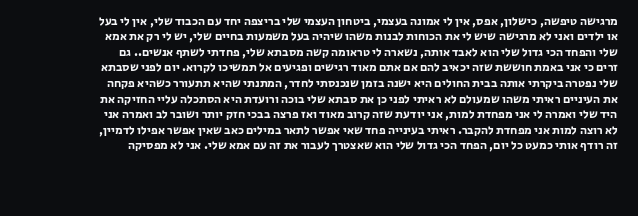מרגישה טיפשה, כישלון, אפס, אין לי אמונה בעצמי, ביטחון העצמי שלי בריצפה יחד עם הכבוד שלי, אין לי בעל או ילדים ואני לא מרגישה שיש לי את הכוחות לבנות משהו שיהיה בעל משמעות בחיים שלי, יש לי רק את אמא שלי והפחד הכי גדול שלי הוא לאבד אותה, נשארה לי טראומה קשה מסבתא שלי, פחדתי לשתף אנשים.. גם זרים כי אני באמת חוששת שזה יכאיב להם אם אתם מאוד רגישים ופגיעים אל תמשיכו לקרוא. יום לפני שסבתא שלי נפטרה ביקרתי אותה בבית החולים היא ישנה בזמן שנכנסתי לחדר, המתנתי שהיא תתעורר כשהיא פקחה את העיניים ראיתי משהו שמעולם לא ראיתי לפני כן את סבתא שלי בוכה ורועדת היא הסתכלה עליי החזיקה את היד שלי ואמרה לי אני מפחדת למות, אני יודעת שזה קרוב מאוד ואז פרצה בבכי חזק יותר ושובר לב ואמרה אני לא רוצה למות אני מפחדת להקבר. ראיתי בעינייה פחד שאי אפשר לתאר במילים כאב שאין אפשר אפילו לדמיין, זה רודף אותי כמעט כל יום, הפחד הכי גדול שלי הוא שאצטרך לעבור את זה עם אמא שלי. אני לא מפסיקה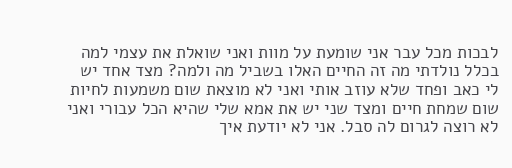לבכות מכל עבר אני שומעת על מוות ואני שואלת את עצמי למה בכלל נולדתי מה זה החיים האלו בשביל מה ולמה? מצד אחד יש לי כאב ופחד שלא עוזב אותי ואני לא מוצאת שום משמעות לחיות שום שמחת חיים ומצד שני יש את אמא שלי שהיא הכל עבורי ואני לא רוצה לגרום לה סבל. אני לא יודעת איך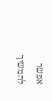אפשר להמשיך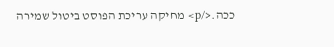ככה.</p> מחיקה עריכת הפוסט ביטול שמירה